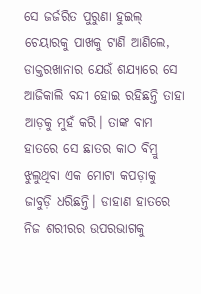ସେ ଜର୍ଜରିତ ପୁରୁଣା ହୁଇଲ୍ ଚେୟାରକୁ ପାଖକୁ ଟାଣି ଆଣିଲେ, ଡାକ୍ତରଖାନାର ଯେଉଁ ଶଯ୍ୟାରେ ସେ ଆଜିକାଲି ବନ୍ଦୀ ହୋଇ ରହିଛନ୍ତି ତାହା ଆଡ଼କୁ ମୁହଁ କରି। ତାଙ୍କ ବାମ ହାତରେ ସେ ଛାତର କାଠ ବିମ୍ରୁ ଝୁଲୁଥିବା ଏକ ମୋଟା କପଡ଼ାକୁ ଜାବୁଡ଼ି ଧରିଛନ୍ତି। ଡାହାଣ ହାତରେ ନିଜ ଶରୀରର ଉପରଭାଗକୁ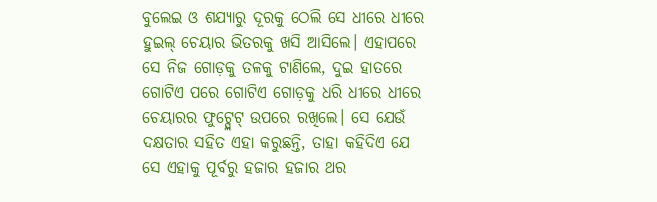ବୁଲେଇ ଓ ଶଯ୍ୟାରୁ ଦୂରକୁ ଠେଲି ସେ ଧୀରେ ଧୀରେ ହୁଇଲ୍ ଚେୟାର ଭିତରକୁ ଖସି ଆସିଲେ। ଏହାପରେ ସେ ନିଜ ଗୋଡ଼କୁ ତଳକୁ ଟାଣିଲେ, ଦୁଇ ହାତରେ ଗୋଟିଏ ପରେ ଗୋଟିଏ ଗୋଡ଼କୁ ଧରି ଧୀରେ ଧୀରେ ଚେୟାରର ଫୁଟ୍ପ୍ଲେଟ୍ ଉପରେ ରଖିଲେ। ସେ ଯେଉଁ ଦକ୍ଷତାର ସହିତ ଏହା କରୁଛନ୍ତି, ତାହା କହିଦିଏ ଯେ ସେ ଏହାକୁ ପୂର୍ବରୁ ହଜାର ହଜାର ଥର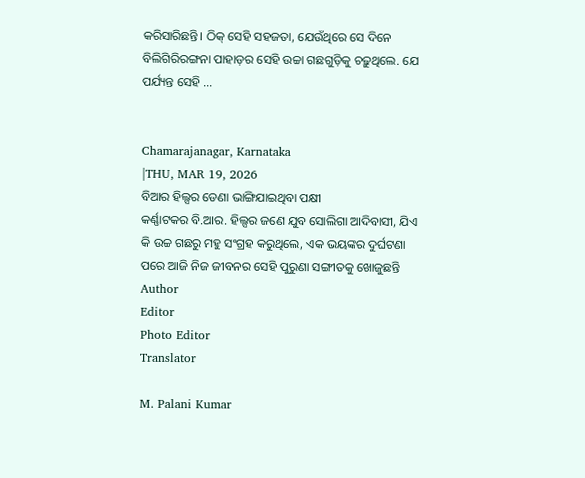କରିସାରିଛନ୍ତି। ଠିକ୍ ସେହି ସହଜତା, ଯେଉଁଥିରେ ସେ ଦିନେ ବିଲିଗିରିରଙ୍ଗନା ପାହାଡ଼ର ସେହି ଉଚ୍ଚା ଗଛଗୁଡ଼ିକୁ ଚଢ଼ୁଥିଲେ. ଯେ ପର୍ଯ୍ୟନ୍ତ ସେହି ...


Chamarajanagar, Karnataka
|THU, MAR 19, 2026
ବିଆର ହିଲ୍ସର ଡେଣା ଭାଙ୍ଗିଯାଇଥିବା ପକ୍ଷୀ
କର୍ଣ୍ଣାଟକର ବି.ଆର. ହିଲ୍ସର ଜଣେ ଯୁବ ସୋଲିଗା ଆଦିବାସୀ, ଯିଏ କି ଉଚ୍ଚ ଗଛରୁ ମହୁ ସଂଗ୍ରହ କରୁଥିଲେ, ଏକ ଭୟଙ୍କର ଦୁର୍ଘଟଣା ପରେ ଆଜି ନିଜ ଜୀବନର ସେହି ପୁରୁଣା ସଙ୍ଗୀତକୁ ଖୋଜୁଛନ୍ତି
Author
Editor
Photo Editor
Translator

M. Palani Kumar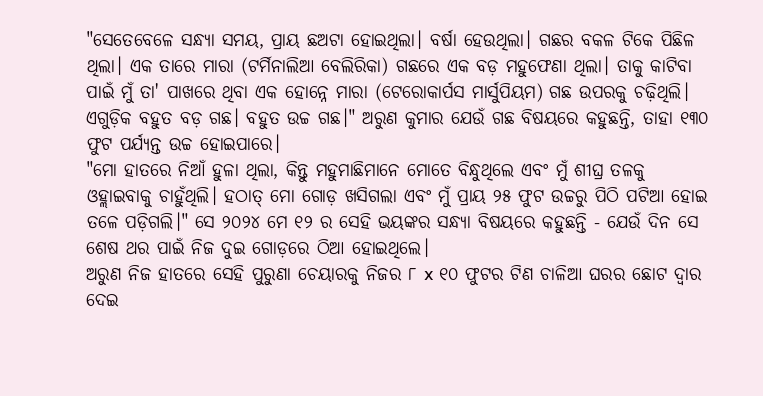"ସେତେବେଳେ ସନ୍ଧ୍ୟା ସମୟ, ପ୍ରାୟ ଛଅଟା ହୋଇଥିଲା। ବର୍ଷା ହେଉଥିଲା। ଗଛର ବକଳ ଟିକେ ପିଛିଳ ଥିଲା। ଏକ ତାରେ ମାରା (ଟର୍ମିନାଲିଆ ବେଲିରିକା) ଗଛରେ ଏକ ବଡ଼ ମହୁଫେଣା ଥିଲା। ତାକୁ କାଟିବା ପାଇଁ ମୁଁ ତା' ପାଖରେ ଥିବା ଏକ ହୋନ୍ନେ ମାରା (ଟେରୋକାର୍ପସ ମାର୍ସୁପିୟମ) ଗଛ ଉପରକୁ ଚଢ଼ିଥିଲି। ଏଗୁଡ଼ିକ ବହୁତ ବଡ଼ ଗଛ। ବହୁତ ଉଚ୍ଚ ଗଛ।" ଅରୁଣ କୁମାର ଯେଉଁ ଗଛ ବିଷୟରେ କହୁଛନ୍ତି, ତାହା ୧୩୦ ଫୁଟ ପର୍ଯ୍ୟନ୍ତ ଉଚ୍ଚ ହୋଇପାରେ।
"ମୋ ହାତରେ ନିଆଁ ହୁଳା ଥିଲା, କିନ୍ତୁ ମହୁମାଛିମାନେ ମୋତେ ବିନ୍ଧୁଥିଲେ ଏବଂ ମୁଁ ଶୀଘ୍ର ତଳକୁ ଓହ୍ଲାଇବାକୁ ଚାହୁଁଥିଲି। ହଠାତ୍ ମୋ ଗୋଡ଼ ଖସିଗଲା ଏବଂ ମୁଁ ପ୍ରାୟ ୨୫ ଫୁଟ ଉଚ୍ଚରୁ ପିଠି ପଟିଆ ହୋଇ ତଳେ ପଡ଼ିଗଲି।" ସେ ୨୦୨୪ ମେ ୧୨ ର ସେହି ଭୟଙ୍କର ସନ୍ଧ୍ୟା ବିଷୟରେ କହୁଛନ୍ତି - ଯେଉଁ ଦିନ ସେ ଶେଷ ଥର ପାଇଁ ନିଜ ଦୁଇ ଗୋଡ଼ରେ ଠିଆ ହୋଇଥିଲେ।
ଅରୁଣ ନିଜ ହାତରେ ସେହି ପୁରୁଣା ଚେୟାରକୁ ନିଜର ୮ x ୧୦ ଫୁଟର ଟିଣ ଚାଳିଆ ଘରର ଛୋଟ ଦ୍ୱାର ଦେଇ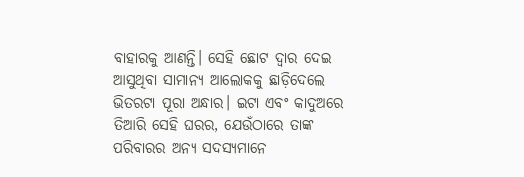ବାହାରକୁ ଆଣନ୍ତି। ସେହି ଛୋଟ ଦ୍ୱାର ଦେଇ ଆସୁଥିବା ସାମାନ୍ୟ ଆଲୋକକୁ ଛାଡ଼ିଦେଲେ ଭିତରଟା ପୂରା ଅନ୍ଧାର। ଇଟା ଏବଂ କାଦୁଅରେ ତିଆରି ସେହି ଘରର, ଯେଉଁଠାରେ ତାଙ୍କ ପରିବାରର ଅନ୍ୟ ସଦସ୍ୟମାନେ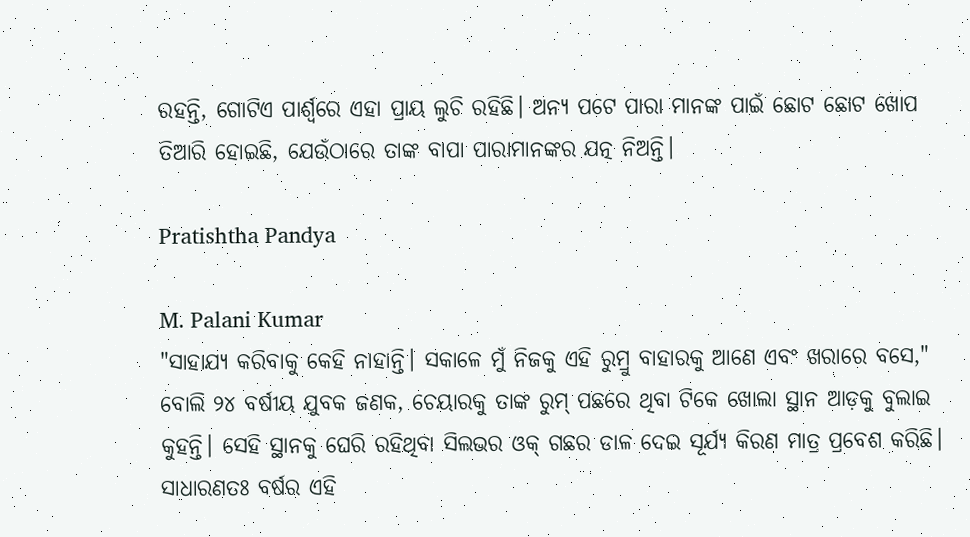ରହନ୍ତି, ଗୋଟିଏ ପାର୍ଶ୍ୱରେ ଏହା ପ୍ରାୟ ଲୁଚି ରହିଛି। ଅନ୍ୟ ପଟେ ପାରା ମାନଙ୍କ ପାଇଁ ଛୋଟ ଛୋଟ ଖୋପ ତିଆରି ହୋଇଛି, ଯେଉଁଠାରେ ତାଙ୍କ ବାପା ପାରାମାନଙ୍କର ଯତ୍ନ ନିଅନ୍ତି।

Pratishtha Pandya

M. Palani Kumar
"ସାହାଯ୍ୟ କରିବାକୁ କେହି ନାହାନ୍ତି। ସକାଳେ ମୁଁ ନିଜକୁ ଏହି ରୁମ୍ରୁ ବାହାରକୁ ଆଣେ ଏବଂ ଖରାରେ ବସେ," ବୋଲି ୨୪ ବର୍ଷୀୟ ଯୁବକ ଜଣକ, ଚେୟାରକୁ ତାଙ୍କ ରୁମ୍ ପଛରେ ଥିବା ଟିକେ ଖୋଲା ସ୍ଥାନ ଆଡ଼କୁ ବୁଲାଇ କୁହନ୍ତି। ସେହି ସ୍ଥାନକୁ ଘେରି ରହିଥିବା ସିଲଭର ଓକ୍ ଗଛର ଡାଳ ଦେଇ ସୂର୍ଯ୍ୟ କିରଣ ମାତ୍ର ପ୍ରବେଶ କରିଛି।
ସାଧାରଣତଃ ବର୍ଷର ଏହି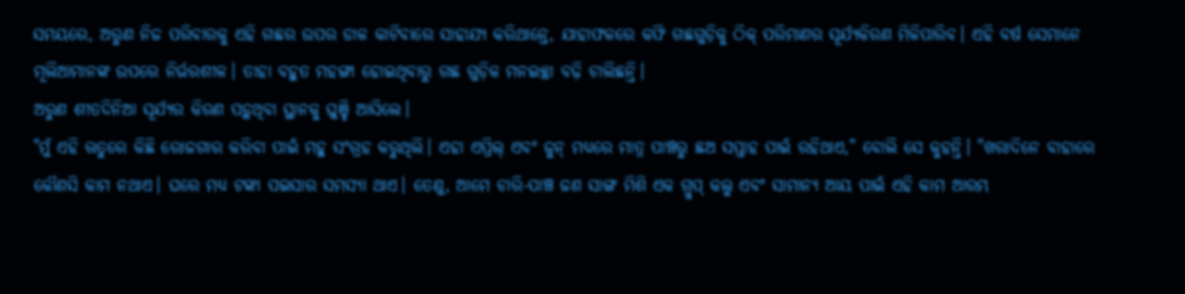ସମୟରେ, ଅରୁଣ ନିଜ ପରିବାରକୁ ଏହି ଗଛର ଉପର ଡାଳ କାଟିବାରେ ସାହାଯ୍ୟ କରିଥାନ୍ତେ, ଯାହାଫଳରେ କଫି ଗଛଗୁଡ଼ିକୁ ଠିକ୍ ପରିମାଣର ସୂର୍ଯ୍ୟକିରଣ ମିଳିପାରିବ। ଏହି ବର୍ଷ ସେମାନେ ମୂଲିଆମାନଙ୍କ ଉପରେ ନିର୍ଭରଶୀଳ। ତାହା ବହୁତ ମହଙ୍ଗା ହୋଇଥିବାରୁ ଗଛ ଗୁଡ଼ିକ ମନଇଚ୍ଛା ବଢ଼ି ଚାଲିଛନ୍ତି।
ଅରୁଣ ଶୀତଦିନିଆ ସୂର୍ଯ୍ୟର କିରଣ ପଡ଼ୁଥିବା ସ୍ଥାନକୁ ଘୁଞ୍ଚି ଆସିଲେ।
"ମୁଁ ଏହି ଋତୁରେ କିଛି ରୋଜଗାର କରିବା ପାଇଁ ମହୁ ସଂଗ୍ରହ କରୁଥିଲି। ଏହା ଏପ୍ରିଲ୍ ଏବଂ ଜୁନ୍ ମଧ୍ୟରେ ମାତ୍ର ପାଞ୍ଚରୁ ଛଅ ସପ୍ତାହ ପାଇଁ ରହିଥାଏ," ବୋଲି ସେ କୁହନ୍ତି। "ଖରାଦିନେ ବାହାରେ କୌଣସି କାମ ନଥାଏ। ଘରେ ମଧ୍ୟ ଟଙ୍କା ପଇସାର ସମସ୍ୟା ଥାଏ। ତେଣୁ, ଆମେ ଚାରି-ପାଞ୍ଚ ଜଣ ସାଙ୍ଗ ମିଶି ଏକ ଗ୍ରୁପ୍ କଲୁ ଏବଂ ସାମାନ୍ୟ ଆୟ ପାଇଁ ଏହି କାମ ଆରମ୍ଭ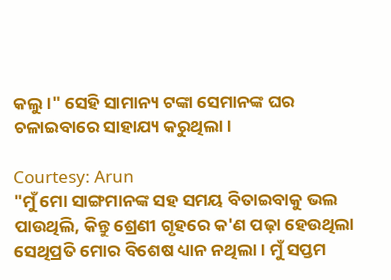କଲୁ।" ସେହି ସାମାନ୍ୟ ଟଙ୍କା ସେମାନଙ୍କ ଘର ଚଳାଇବାରେ ସାହାଯ୍ୟ କରୁଥିଲା।

Courtesy: Arun
"ମୁଁ ମୋ ସାଙ୍ଗମାନଙ୍କ ସହ ସମୟ ବିତାଇବାକୁ ଭଲ ପାଉଥିଲି, କିନ୍ତୁ ଶ୍ରେଣୀ ଗୃହରେ କ'ଣ ପଢ଼ା ହେଉଥିଲା ସେଥିପ୍ରତି ମୋର ବିଶେଷ ଧ୍ୟାନ ନଥିଲା। ମୁଁ ସପ୍ତମ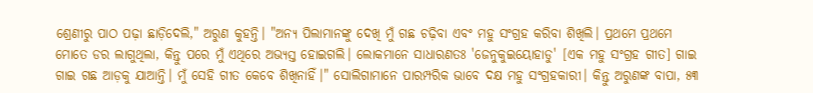ଶ୍ରେଣୀରୁ ପାଠ ପଢ଼ା ଛାଡ଼ିଦେଲି," ଅରୁଣ କୁହନ୍ତି। "ଅନ୍ୟ ପିଲାମାନଙ୍କୁ ଦେଖି ମୁଁ ଗଛ ଚଢ଼ିବା ଏବଂ ମହୁ ସଂଗ୍ରହ କରିବା ଶିଖିଲି। ପ୍ରଥମେ ପ୍ରଥମେ ମୋତେ ଡର ଲାଗୁଥିଲା, କିନ୍ତୁ ପରେ ମୁଁ ଏଥିରେ ଅଭ୍ୟସ୍ତ ହୋଇଗଲି। ଲୋକମାନେ ସାଧାରଣତଃ 'ଜେନୁକୁଇୟୋହାଡୁ' [ଏକ ମହୁ ସଂଗ୍ରହ ଗୀତ] ଗାଇ ଗାଇ ଗଛ ଆଡ଼କୁ ଯାଆନ୍ତି। ମୁଁ ସେହି ଗୀତ କେବେ ଶିଖିନାହିଁ।" ସୋଲିଗାମାନେ ପାରମ୍ପରିକ ଭାବେ ଦକ୍ଷ ମହୁ ସଂଗ୍ରହକାରୀ। କିନ୍ତୁ ଅରୁଣଙ୍କ ବାପା, ୫୩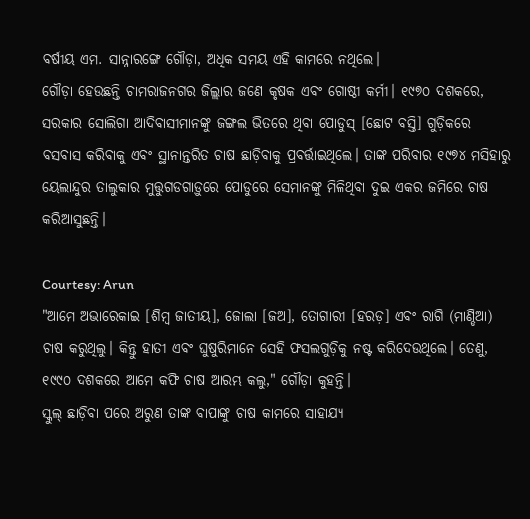ବର୍ଷୀୟ ଏମ. ସାନ୍ନାରଙ୍ଗେ ଗୌଡ଼ା, ଅଧିକ ସମୟ ଏହି କାମରେ ନଥିଲେ।
ଗୌଡ଼ା ହେଉଛନ୍ତି ଚାମରାଜନଗର ଜିଲ୍ଲାର ଜଣେ କୃଷକ ଏବଂ ଗୋଷ୍ଠୀ କର୍ମୀ। ୧୯୭୦ ଦଶକରେ, ସରକାର ସୋଲିଗା ଆଦିବାସୀମାନଙ୍କୁ ଜଙ୍ଗଲ ଭିତରେ ଥିବା ପୋଡୁସ୍ [ଛୋଟ ବସ୍ତି] ଗୁଡ଼ିକରେ ବସବାସ କରିବାକୁ ଏବଂ ସ୍ଥାନାନ୍ତରିତ ଚାଷ ଛାଡ଼ିବାକୁ ପ୍ରବର୍ତ୍ତାଇଥିଲେ। ତାଙ୍କ ପରିବାର ୧୯୭୪ ମସିହାରୁ ୟେଲାନ୍ଦୁର ତାଲୁକାର ମୁତ୍ତୁଗଡଗାଡ଼ୁରେ ପୋଡୁରେ ସେମାନଙ୍କୁ ମିଳିଥିବା ଦୁଇ ଏକର ଜମିରେ ଚାଷ କରିଆସୁଛନ୍ତି।

Courtesy: Arun
"ଆମେ ଅଭାରେକାଇ [ଶିମ୍ବ ଜାତୀୟ], ଜୋଲା [ଜଅ], ତୋଗାରୀ [ହରଡ଼] ଏବଂ ରାଗି (ମାଣ୍ଡିଆ) ଚାଷ କରୁଥିଲୁ। କିନ୍ତୁ ହାତୀ ଏବଂ ଘୁଷୁରିମାନେ ସେହି ଫସଲଗୁଡ଼ିକୁ ନଷ୍ଟ କରିଦେଉଥିଲେ। ତେଣୁ, ୧୯୯୦ ଦଶକରେ ଆମେ କଫି ଚାଷ ଆରମ୍ଭ କଲୁ," ଗୌଡ଼ା କୁହନ୍ତି।
ସ୍କୁଲ୍ ଛାଡ଼ିବା ପରେ ଅରୁଣ ତାଙ୍କ ବାପାଙ୍କୁ ଚାଷ କାମରେ ସାହାଯ୍ୟ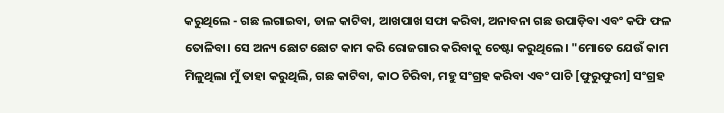କରୁଥିଲେ - ଗଛ ଲଗାଇବା, ଡାଳ କାଟିବା, ଆଖପାଖ ସଫା କରିବା, ଅନାବନା ଗଛ ଉପାଡ଼ିବା ଏବଂ କଫି ଫଳ ତୋଳିବା। ସେ ଅନ୍ୟ ଛୋଟ ଛୋଟ କାମ କରି ରୋଜଗାର କରିବାକୁ ଚେଷ୍ଟା କରୁଥିଲେ। "ମୋତେ ଯେଉଁ କାମ ମିଳୁଥିଲା ମୁଁ ତାହା କରୁଥିଲି, ଗଛ କାଟିବା, କାଠ ଚିରିବା, ମହୁ ସଂଗ୍ରହ କରିବା ଏବଂ ପାଚି [ଫୁରୁଫୁରୀ] ସଂଗ୍ରହ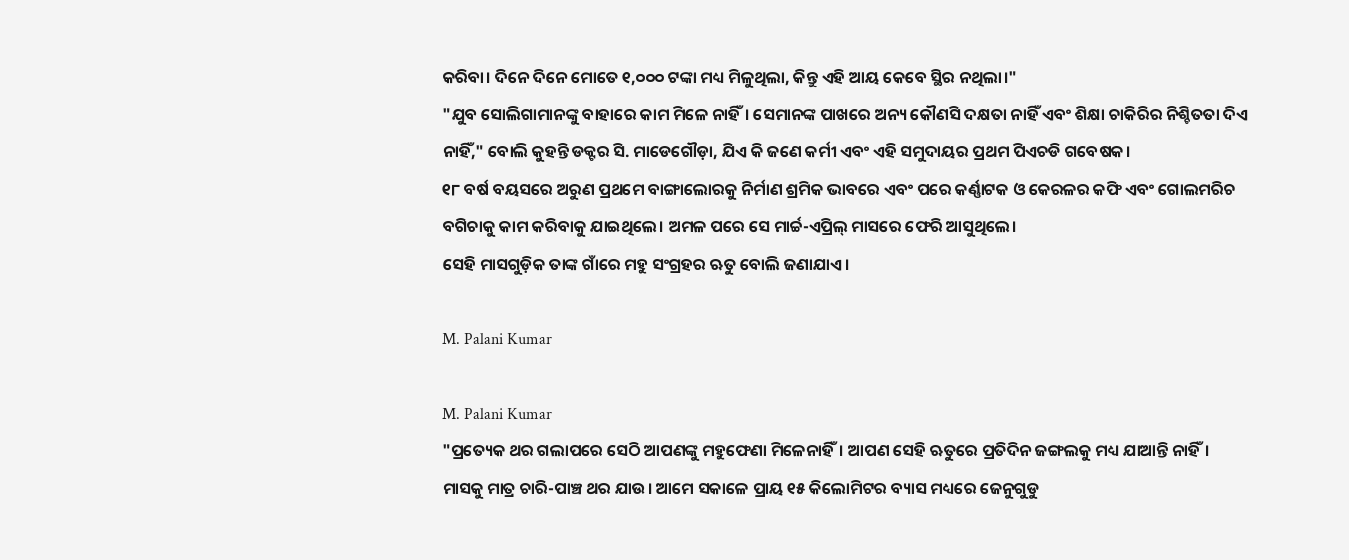କରିବା। ଦିନେ ଦିନେ ମୋତେ ୧,୦୦୦ ଟଙ୍କା ମଧ୍ୟ ମିଳୁଥିଲା, କିନ୍ତୁ ଏହି ଆୟ କେବେ ସ୍ଥିର ନଥିଲା।"
"ଯୁବ ସୋଲିଗାମାନଙ୍କୁ ବାହାରେ କାମ ମିଳେ ନାହିଁ। ସେମାନଙ୍କ ପାଖରେ ଅନ୍ୟ କୌଣସି ଦକ୍ଷତା ନାହିଁ ଏବଂ ଶିକ୍ଷା ଚାକିରିର ନିଶ୍ଚିତତା ଦିଏ ନାହିଁ," ବୋଲି କୁହନ୍ତି ଡକ୍ଟର ସି. ମାଡେଗୌଡ଼ା, ଯିଏ କି ଜଣେ କର୍ମୀ ଏବଂ ଏହି ସମୁଦାୟର ପ୍ରଥମ ପିଏଚଡି ଗବେଷକ।
୧୮ ବର୍ଷ ବୟସରେ ଅରୁଣ ପ୍ରଥମେ ବାଙ୍ଗାଲୋରକୁ ନିର୍ମାଣ ଶ୍ରମିକ ଭାବରେ ଏବଂ ପରେ କର୍ଣ୍ଣାଟକ ଓ କେରଳର କଫି ଏବଂ ଗୋଲମରିଚ ବଗିଚାକୁ କାମ କରିବାକୁ ଯାଇଥିଲେ। ଅମଳ ପରେ ସେ ମାର୍ଚ୍ଚ-ଏପ୍ରିଲ୍ ମାସରେ ଫେରି ଆସୁଥିଲେ।
ସେହି ମାସଗୁଡ଼ିକ ତାଙ୍କ ଗାଁରେ ମହୁ ସଂଗ୍ରହର ଋତୁ ବୋଲି ଜଣାଯାଏ।

M. Palani Kumar

M. Palani Kumar
"ପ୍ରତ୍ୟେକ ଥର ଗଲାପରେ ସେଠି ଆପଣଙ୍କୁ ମହୁଫେଣା ମିଳେନାହିଁ। ଆପଣ ସେହି ଋତୁରେ ପ୍ରତିଦିନ ଜଙ୍ଗଲକୁ ମଧ୍ୟ ଯାଆନ୍ତି ନାହିଁ। ମାସକୁ ମାତ୍ର ଚାରି-ପାଞ୍ଚ ଥର ଯାଉ। ଆମେ ସକାଳେ ପ୍ରାୟ ୧୫ କିଲୋମିଟର ବ୍ୟାସ ମଧ୍ୟରେ ଜେନୁଗୁଡୁ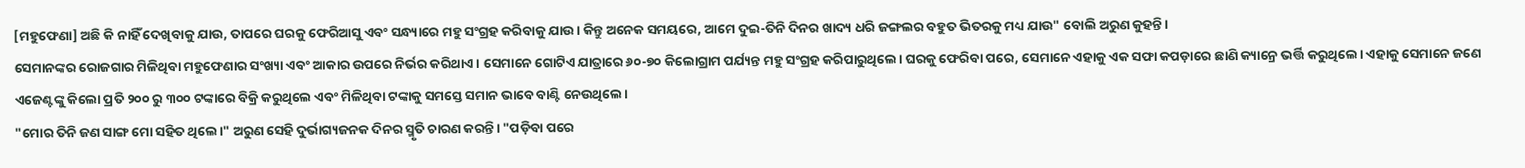[ମହୁଫେଣା] ଅଛି କି ନାହିଁ ଦେଖିବାକୁ ଯାଉ, ତାପରେ ଘରକୁ ଫେରିଆସୁ ଏବଂ ସନ୍ଧ୍ୟାରେ ମହୁ ସଂଗ୍ରହ କରିବାକୁ ଯାଉ। କିନ୍ତୁ ଅନେକ ସମୟରେ, ଆମେ ଦୁଇ-ତିନି ଦିନର ଖାଦ୍ୟ ଧରି ଜଙ୍ଗଲର ବହୁତ ଭିତରକୁ ମଧ୍ୟ ଯାଉ" ବୋଲି ଅରୁଣ କୁହନ୍ତି।
ସେମାନଙ୍କର ରୋଜଗାର ମିଳିଥିବା ମହୁଫେଣାର ସଂଖ୍ୟା ଏବଂ ଆକାର ଉପରେ ନିର୍ଭର କରିଥାଏ। ସେମାନେ ଗୋଟିଏ ଯାତ୍ରାରେ ୬୦-୭୦ କିଲୋଗ୍ରାମ ପର୍ଯ୍ୟନ୍ତ ମହୁ ସଂଗ୍ରହ କରିପାରୁଥିଲେ। ଘରକୁ ଫେରିବା ପରେ, ସେମାନେ ଏହାକୁ ଏକ ସଫା କପଡ଼ାରେ ଛାଣି କ୍ୟାନ୍ରେ ଭର୍ତ୍ତି କରୁଥିଲେ। ଏହାକୁ ସେମାନେ ଜଣେ ଏଜେଣ୍ଟଙ୍କୁ କିଲୋ ପ୍ରତି ୨୦୦ ରୁ ୩୦୦ ଟଙ୍କାରେ ବିକ୍ରି କରୁଥିଲେ ଏବଂ ମିଳିଥିବା ଟଙ୍କାକୁ ସମସ୍ତେ ସମାନ ଭାବେ ବାଣ୍ଟି ନେଉଥିଲେ।
"ମୋର ତିନି ଜଣ ସାଙ୍ଗ ମୋ ସହିତ ଥିଲେ।" ଅରୁଣ ସେହି ଦୁର୍ଭାଗ୍ୟଜନକ ଦିନର ସ୍ମୃତି ଚାରଣ କରନ୍ତି। "ପଡ଼ିବା ପରେ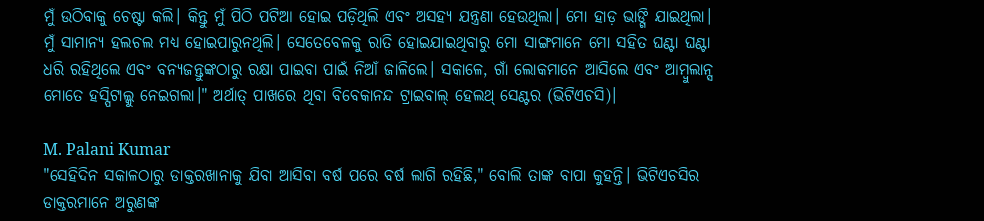ମୁଁ ଉଠିବାକୁ ଚେଷ୍ଟା କଲି। କିନ୍ତୁ ମୁଁ ପିଠି ପଟିଆ ହୋଇ ପଡ଼ିଥିଲି ଏବଂ ଅସହ୍ୟ ଯନ୍ତ୍ରଣା ହେଉଥିଲା। ମୋ ହାଡ଼ ଭାଙ୍ଗି ଯାଇଥିଲା। ମୁଁ ସାମାନ୍ୟ ହଲଚଲ ମଧ୍ୟ ହୋଇପାରୁନଥିଲି। ସେତେବେଳକୁ ରାତି ହୋଇଯାଇଥିବାରୁ ମୋ ସାଙ୍ଗମାନେ ମୋ ସହିତ ଘଣ୍ଟା ଘଣ୍ଟା ଧରି ରହିଥିଲେ ଏବଂ ବନ୍ୟଜନ୍ତୁଙ୍କଠାରୁ ରକ୍ଷା ପାଇବା ପାଇଁ ନିଆଁ ଜାଳିଲେ। ସକାଳେ, ଗାଁ ଲୋକମାନେ ଆସିଲେ ଏବଂ ଆମ୍ବୁଲାନ୍ସ ମୋତେ ହସ୍ପିଟାଲ୍କୁ ନେଇଗଲା।" ଅର୍ଥାତ୍ ପାଖରେ ଥିବା ବିବେକାନନ୍ଦ ଟ୍ରାଇବାଲ୍ ହେଲଥ୍ ସେଣ୍ଟର (ଭିଟିଏଚସି)।

M. Palani Kumar
"ସେହିଦିନ ସକାଳଠାରୁ ଡାକ୍ତରଖାନାକୁ ଯିବା ଆସିବା ବର୍ଷ ପରେ ବର୍ଷ ଲାଗି ରହିଛି," ବୋଲି ତାଙ୍କ ବାପା କୁହନ୍ତି। ଭିଟିଏଚସିର ଡାକ୍ତରମାନେ ଅରୁଣଙ୍କ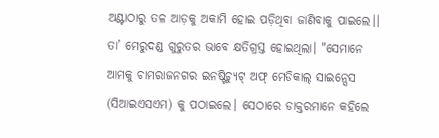ଅଣ୍ଟାଠାରୁ ତଳ ଆଡ଼କୁ ଅକାମି ହୋଇ ପଡ଼ିଥିବା ଜାଣିବାକୁ ପାଇଲେ।। ତା’ ମେରୁଦଣ୍ଡ ଗୁରୁତର ଭାବେ କ୍ଷତିଗ୍ରସ୍ତ ହୋଇଥିଲା। "ସେମାନେ ଆମକୁ ଚାମରାଜନଗର ଇନଷ୍ଟିଚ୍ୟୁଟ୍ ଅଫ୍ ମେଡିକାଲ୍ ସାଇନ୍ସେସ (ସିଆଇଏସଏମ) କୁ ପଠାଇଲେ। ସେଠାରେ ଡାକ୍ତରମାନେ କହିଲେ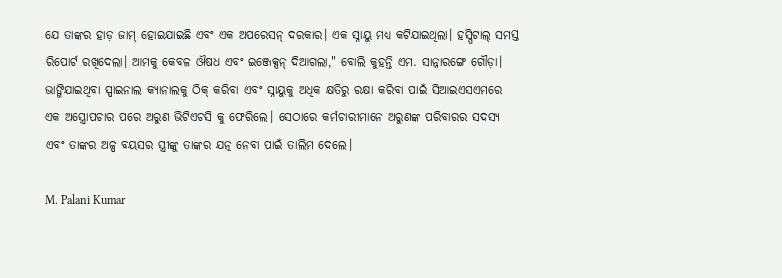ଯେ ତାଙ୍କର ହାଡ଼ ଜାମ୍ ହୋଇଯାଇଛି ଏବଂ ଏକ ଅପରେସନ୍ ଦରକାର। ଏକ ସ୍ନାୟୁ ମଧ୍ୟ କଟିଯାଇଥିଲା। ହସ୍ପିଟାଲ୍ ସମସ୍ତ ରିପୋର୍ଟ ରଖିଦେଲା। ଆମକୁ କେବଳ ଔଷଧ ଏବଂ ଇଞ୍ଜେକ୍ସନ୍ ଦିଆଗଲା," ବୋଲି କୁହନ୍ତି ଏମ. ସାନ୍ନାରଙ୍ଗେ ଗୌଡ଼ା।
ଭାଙ୍ଗିଯାଇଥିବା ସ୍ପାଇନାଲ କ୍ୟାନାଲକୁ ଠିକ୍ କରିବା ଏବଂ ସ୍ନାୟୁକୁ ଅଧିକ କ୍ଷତିରୁ ରକ୍ଷା କରିବା ପାଇଁ ସିଆଇଏସଏମରେ ଏକ ଅସ୍ତ୍ରୋପଚାର ପରେ ଅରୁଣ ଭିଟିଏଚସି କୁ ଫେରିଲେ। ସେଠାରେ କର୍ମଚାରୀମାନେ ଅରୁଣଙ୍କ ପରିବାରର ସଦସ୍ୟ ଏବଂ ତାଙ୍କର ଅଳ୍ପ ବୟସର ସ୍ତ୍ରୀଙ୍କୁ ତାଙ୍କର ଯତ୍ନ ନେବା ପାଇଁ ତାଲିମ ଦେଲେ।

M. Palani Kumar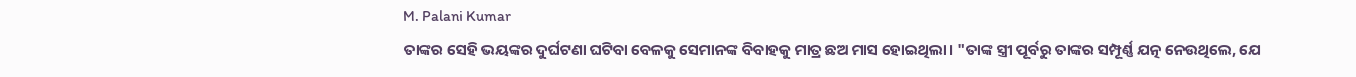M. Palani Kumar
ତାଙ୍କର ସେହି ଭୟଙ୍କର ଦୁର୍ଘଟଣା ଘଟିବା ବେଳକୁ ସେମାନଙ୍କ ବିବାହକୁ ମାତ୍ର ଛଅ ମାସ ହୋଇଥିଲା। "ତାଙ୍କ ସ୍ତ୍ରୀ ପୂର୍ବରୁ ତାଙ୍କର ସମ୍ପୂର୍ଣ୍ଣ ଯତ୍ନ ନେଉଥିଲେ, ଯେ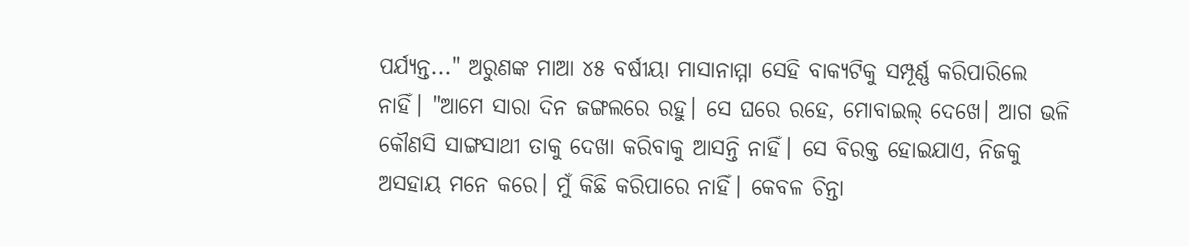ପର୍ଯ୍ୟନ୍ତ..." ଅରୁଣଙ୍କ ମାଆ ୪୫ ବର୍ଷୀୟା ମାସାନାମ୍ମା ସେହି ବାକ୍ୟଟିକୁ ସମ୍ପୂର୍ଣ୍ଣ କରିପାରିଲେ ନାହିଁ। "ଆମେ ସାରା ଦିନ ଜଙ୍ଗଲରେ ରହୁ। ସେ ଘରେ ରହେ, ମୋବାଇଲ୍ ଦେଖେ। ଆଗ ଭଳି କୌଣସି ସାଙ୍ଗସାଥୀ ତାକୁ ଦେଖା କରିବାକୁ ଆସନ୍ତି ନାହିଁ। ସେ ବିରକ୍ତ ହୋଇଯାଏ, ନିଜକୁ ଅସହାୟ ମନେ କରେ। ମୁଁ କିଛି କରିପାରେ ନାହିଁ। କେବଳ ଚିନ୍ତା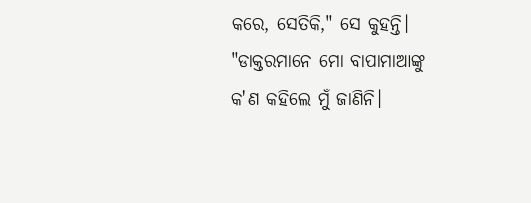କରେ, ସେତିକି," ସେ କୁହନ୍ତି।
"ଡାକ୍ତରମାନେ ମୋ ବାପାମାଆଙ୍କୁ କ'ଣ କହିଲେ ମୁଁ ଜାଣିନି।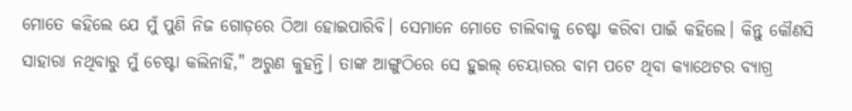ମୋତେ କହିଲେ ଯେ ମୁଁ ପୁଣି ନିଜ ଗୋଡ଼ରେ ଠିଆ ହୋଇପାରିବି। ସେମାନେ ମୋତେ ଚାଲିବାକୁ ଚେଷ୍ଟା କରିବା ପାଇଁ କହିଲେ। କିନ୍ତୁ କୌଣସି ସାହାରା ନଥିବାରୁ ମୁଁ ଚେଷ୍ଟା କଲିନାହିଁ," ଅରୁଣ କୁହନ୍ତି। ତାଙ୍କ ଆଙ୍ଗୁଠିରେ ସେ ହୁଇଲ୍ ଚେୟାରର ବାମ ପଟେ ଥିବା କ୍ୟାଥେଟର ବ୍ୟାଗ୍ର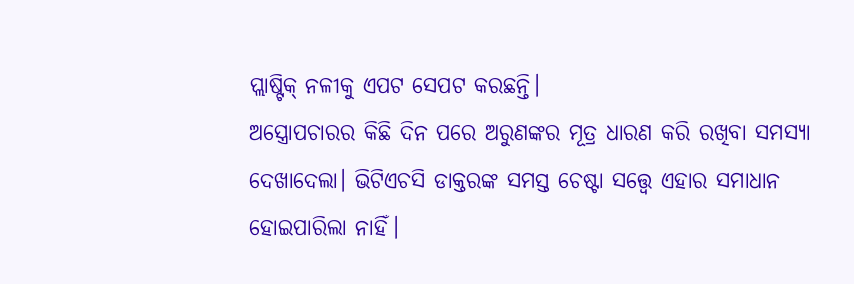ପ୍ଲାଷ୍ଟିକ୍ ନଳୀକୁ ଏପଟ ସେପଟ କରଛନ୍ତି।
ଅସ୍ତ୍ରୋପଚାରର କିଛି ଦିନ ପରେ ଅରୁଣଙ୍କର ମୂତ୍ର ଧାରଣ କରି ରଖିବା ସମସ୍ୟା ଦେଖାଦେଲା। ଭିଟିଏଚସି ଡାକ୍ତରଙ୍କ ସମସ୍ତ ଚେଷ୍ଟା ସତ୍ତ୍ୱେ ଏହାର ସମାଧାନ ହୋଇପାରିଲା ନାହିଁ।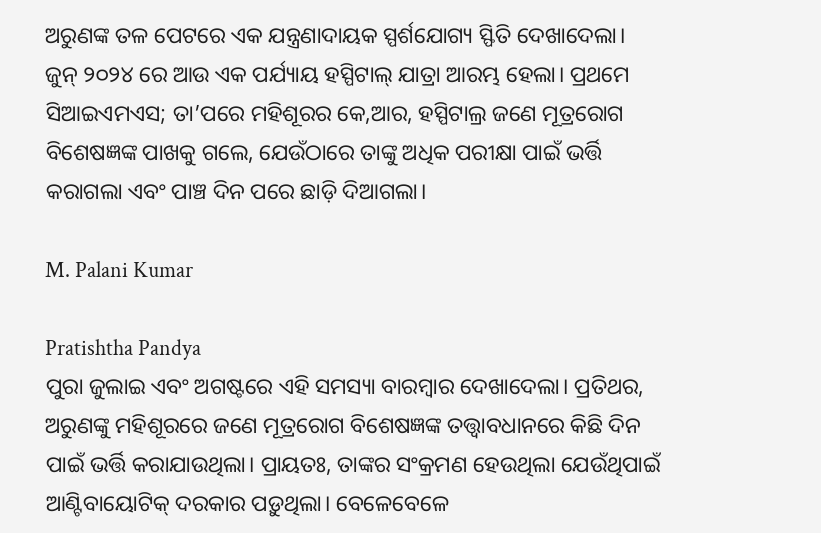ଅରୁଣଙ୍କ ତଳ ପେଟରେ ଏକ ଯନ୍ତ୍ରଣାଦାୟକ ସ୍ପର୍ଶଯୋଗ୍ୟ ସ୍ଫିତି ଦେଖାଦେଲା। ଜୁନ୍ ୨୦୨୪ ରେ ଆଉ ଏକ ପର୍ଯ୍ୟାୟ ହସ୍ପିଟାଲ୍ ଯାତ୍ରା ଆରମ୍ଭ ହେଲା। ପ୍ରଥମେ ସିଆଇଏମଏସ; ତା’ପରେ ମହିଶୂରର କେ,ଆର, ହସ୍ପିଟାଲ୍ର ଜଣେ ମୂତ୍ରରୋଗ ବିଶେଷଜ୍ଞଙ୍କ ପାଖକୁ ଗଲେ, ଯେଉଁଠାରେ ତାଙ୍କୁ ଅଧିକ ପରୀକ୍ଷା ପାଇଁ ଭର୍ତ୍ତି କରାଗଲା ଏବଂ ପାଞ୍ଚ ଦିନ ପରେ ଛାଡ଼ି ଦିଆଗଲା।

M. Palani Kumar

Pratishtha Pandya
ପୁରା ଜୁଲାଇ ଏବଂ ଅଗଷ୍ଟରେ ଏହି ସମସ୍ୟା ବାରମ୍ବାର ଦେଖାଦେଲା। ପ୍ରତିଥର, ଅରୁଣଙ୍କୁ ମହିଶୂରରେ ଜଣେ ମୂତ୍ରରୋଗ ବିଶେଷଜ୍ଞଙ୍କ ତତ୍ତ୍ୱାବଧାନରେ କିଛି ଦିନ ପାଇଁ ଭର୍ତ୍ତି କରାଯାଉଥିଲା। ପ୍ରାୟତଃ, ତାଙ୍କର ସଂକ୍ରମଣ ହେଉଥିଲା ଯେଉଁଥିପାଇଁ ଆଣ୍ଟିବାୟୋଟିକ୍ ଦରକାର ପଡ଼ୁଥିଲା। ବେଳେବେଳେ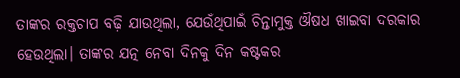ତାଙ୍କର ରକ୍ତଚାପ ବଢ଼ି ଯାଉଥିଲା, ଯେଉଁଥିପାଇଁ ଚିନ୍ତାମୁକ୍ତ ଔଷଧ ଖାଇବା ଦରକାର ହେଉଥିଲା। ତାଙ୍କର ଯତ୍ନ ନେବା ଦିନକୁ ଦିନ କଷ୍ଟକର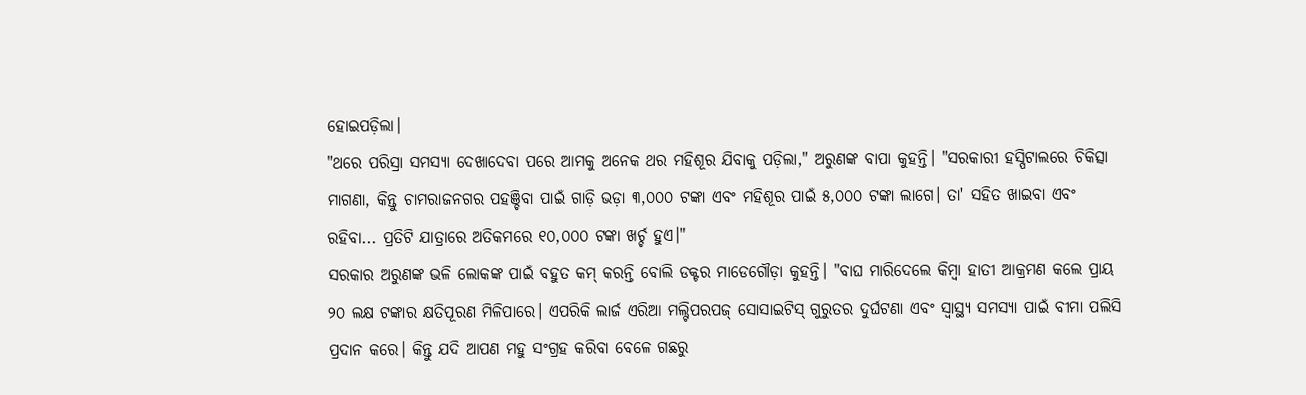ହୋଇପଡ଼ିଲା।
"ଥରେ ପରିସ୍ରା ସମସ୍ୟା ଦେଖାଦେବା ପରେ ଆମକୁ ଅନେକ ଥର ମହିଶୂର ଯିବାକୁ ପଡ଼ିଲା," ଅରୁଣଙ୍କ ବାପା କୁହନ୍ତି। "ସରକାରୀ ହସ୍ପିଟାଲରେ ଚିକିତ୍ସା ମାଗଣା, କିନ୍ତୁ ଚାମରାଜନଗର ପହଞ୍ଚିବା ପାଇଁ ଗାଡ଼ି ଭଡ଼ା ୩,୦୦୦ ଟଙ୍କା ଏବଂ ମହିଶୂର ପାଇଁ ୫,୦୦୦ ଟଙ୍କା ଲାଗେ। ତା' ସହିତ ଖାଇବା ଏବଂ ରହିବା... ପ୍ରତିଟି ଯାତ୍ରାରେ ଅତିକମରେ ୧୦,୦୦୦ ଟଙ୍କା ଖର୍ଚ୍ଚ ହୁଏ।"
ସରକାର ଅରୁଣଙ୍କ ଭଳି ଲୋକଙ୍କ ପାଇଁ ବହୁତ କମ୍ କରନ୍ତି ବୋଲି ଡକ୍ଟର ମାଡେଗୌଡ଼ା କୁହନ୍ତି। "ବାଘ ମାରିଦେଲେ କିମ୍ବା ହାତୀ ଆକ୍ରମଣ କଲେ ପ୍ରାୟ ୨୦ ଲକ୍ଷ ଟଙ୍କାର କ୍ଷତିପୂରଣ ମିଳିପାରେ। ଏପରିକି ଲାର୍ଜ ଏରିଆ ମଲ୍ଟିପରପଜ୍ ସୋସାଇଟିସ୍ ଗୁରୁତର ଦୁର୍ଘଟଣା ଏବଂ ସ୍ୱାସ୍ଥ୍ୟ ସମସ୍ୟା ପାଇଁ ବୀମା ପଲିସି ପ୍ରଦାନ କରେ। କିନ୍ତୁ ଯଦି ଆପଣ ମହୁ ସଂଗ୍ରହ କରିବା ବେଳେ ଗଛରୁ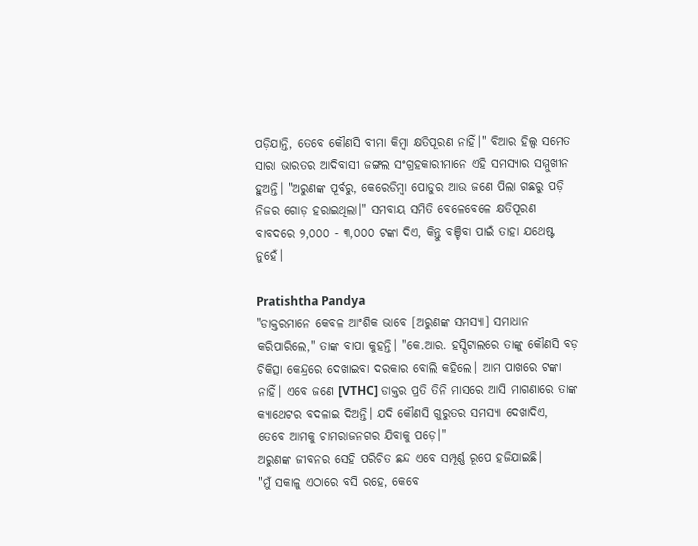ପଡ଼ିଯାନ୍ତି, ତେବେ କୌଣସି ବୀମା କିମ୍ବା କ୍ଷତିପୂରଣ ନାହିଁ।" ବିଆର ହିଲ୍ସ ସମେତ ସାରା ଭାରତର ଆଦିବାସୀ ଜଙ୍ଗଲ ସଂଗ୍ରହକାରୀମାନେ ଏହି ସମସ୍ୟାର ସମ୍ମୁଖୀନ ହୁଅନ୍ତି। "ଅରୁଣଙ୍କ ପୂର୍ବରୁ, କେରେଡିମ୍ବା ପୋଡୁର ଆଉ ଜଣେ ପିଲା ଗଛରୁ ପଡ଼ି ନିଜର ଗୋଡ଼ ହରାଇଥିଲା।" ସମବାୟ ସମିତି ବେଳେବେଳେ କ୍ଷତିପୂରଣ ବାବଦରେ ୨,୦୦୦ - ୩,୦୦୦ ଟଙ୍କା ଦିଏ, କିନ୍ତୁ ବଞ୍ଚିବା ପାଇଁ ତାହା ଯଥେଷ୍ଟ ନୁହେଁ।

Pratishtha Pandya
"ଡାକ୍ତରମାନେ କେବଳ ଆଂଶିକ ଭାବେ [ଅରୁଣଙ୍କ ସମସ୍ୟା] ସମାଧାନ କରିପାରିଲେ," ତାଙ୍କ ବାପା କୁହନ୍ତି। "କେ.ଆର. ହସ୍ପିଟାଲରେ ତାଙ୍କୁ କୌଣସି ବଡ଼ ଚିକିତ୍ସା କେନ୍ଦ୍ରରେ ଦେଖାଇବା ଦରକାର ବୋଲି କହିଲେ। ଆମ ପାଖରେ ଟଙ୍କା ନାହିଁ। ଏବେ ଜଣେ [VTHC] ଡାକ୍ତର ପ୍ରତି ତିନି ମାସରେ ଆସି ମାଗଣାରେ ତାଙ୍କ କ୍ୟାଥେଟର ବଦଳାଇ ଦିଅନ୍ତି। ଯଦି କୌଣସି ଗୁରୁତର ସମସ୍ୟା ଦେଖାଦିଏ, ତେବେ ଆମକୁ ଚାମରାଜନଗର ଯିବାକୁ ପଡ଼େ।"
ଅରୁଣଙ୍କ ଜୀବନର ସେହି ପରିଚିତ ଛନ୍ଦ ଏବେ ସମ୍ପୂର୍ଣ୍ଣ ରୂପେ ହଜିଯାଇଛି।
"ମୁଁ ସକାଳୁ ଏଠାରେ ବସି ରହେ, କେବେ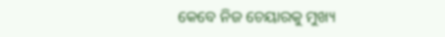କେବେ ନିଜ ଚେୟାରକୁ ମୁଖ୍ୟ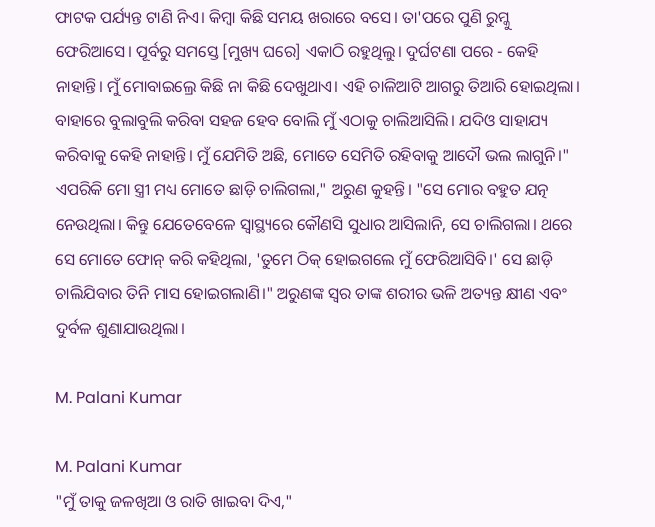ଫାଟକ ପର୍ଯ୍ୟନ୍ତ ଟାଣି ନିଏ। କିମ୍ବା କିଛି ସମୟ ଖରାରେ ବସେ। ତା'ପରେ ପୁଣି ରୁମ୍କୁ ଫେରିଆସେ। ପୂର୍ବରୁ ସମସ୍ତେ [ମୁଖ୍ୟ ଘରେ] ଏକାଠି ରହୁଥିଲୁ। ଦୁର୍ଘଟଣା ପରେ - କେହି ନାହାନ୍ତି। ମୁଁ ମୋବାଇଲ୍ରେ କିଛି ନା କିଛି ଦେଖୁଥାଏ। ଏହି ଚାଳିଆଟି ଆଗରୁ ତିଆରି ହୋଇଥିଲା। ବାହାରେ ବୁଲାବୁଲି କରିବା ସହଜ ହେବ ବୋଲି ମୁଁ ଏଠାକୁ ଚାଲିଆସିଲି। ଯଦିଓ ସାହାଯ୍ୟ କରିବାକୁ କେହି ନାହାନ୍ତି। ମୁଁ ଯେମିତି ଅଛି, ମୋତେ ସେମିତି ରହିବାକୁ ଆଦୌ ଭଲ ଲାଗୁନି।"
ଏପରିକି ମୋ ସ୍ତ୍ରୀ ମଧ୍ୟ ମୋତେ ଛାଡ଼ି ଚାଲିଗଲା," ଅରୁଣ କୁହନ୍ତି। "ସେ ମୋର ବହୁତ ଯତ୍ନ ନେଉଥିଲା। କିନ୍ତୁ ଯେତେବେଳେ ସ୍ୱାସ୍ଥ୍ୟରେ କୌଣସି ସୁଧାର ଆସିଲାନି, ସେ ଚାଲିଗଲା। ଥରେ ସେ ମୋତେ ଫୋନ୍ କରି କହିଥିଲା, 'ତୁମେ ଠିକ୍ ହୋଇଗଲେ ମୁଁ ଫେରିଆସିବି।' ସେ ଛାଡ଼ି ଚାଲିଯିବାର ତିନି ମାସ ହୋଇଗଲାଣି।" ଅରୁଣଙ୍କ ସ୍ୱର ତାଙ୍କ ଶରୀର ଭଳି ଅତ୍ୟନ୍ତ କ୍ଷୀଣ ଏବଂ ଦୁର୍ବଳ ଶୁଣାଯାଉଥିଲା।

M. Palani Kumar

M. Palani Kumar
"ମୁଁ ତାକୁ ଜଳଖିଆ ଓ ରାତି ଖାଇବା ଦିଏ,"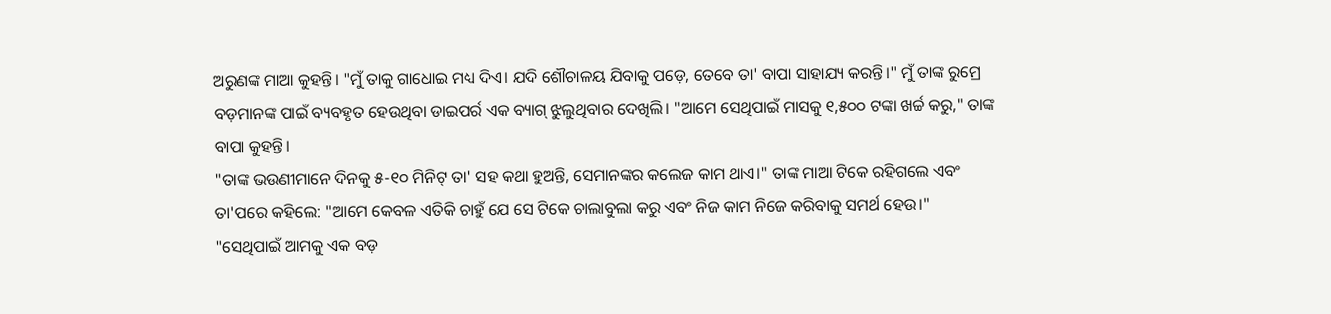ଅରୁଣଙ୍କ ମାଆ କୁହନ୍ତି। "ମୁଁ ତାକୁ ଗାଧୋଇ ମଧ୍ୟ ଦିଏ। ଯଦି ଶୌଚାଳୟ ଯିବାକୁ ପଡ଼େ, ତେବେ ତା' ବାପା ସାହାଯ୍ୟ କରନ୍ତି।" ମୁଁ ତାଙ୍କ ରୁମ୍ରେ ବଡ଼ମାନଙ୍କ ପାଇଁ ବ୍ୟବହୃତ ହେଉଥିବା ଡାଇପର୍ର ଏକ ବ୍ୟାଗ୍ ଝୁଲୁଥିବାର ଦେଖିଲି। "ଆମେ ସେଥିପାଇଁ ମାସକୁ ୧,୫୦୦ ଟଙ୍କା ଖର୍ଚ୍ଚ କରୁ," ତାଙ୍କ ବାପା କୁହନ୍ତି।
"ତାଙ୍କ ଭଉଣୀମାନେ ଦିନକୁ ୫-୧୦ ମିନିଟ୍ ତା' ସହ କଥା ହୁଅନ୍ତି, ସେମାନଙ୍କର କଲେଜ କାମ ଥାଏ।" ତାଙ୍କ ମାଆ ଟିକେ ରହିଗଲେ ଏବଂ ତା'ପରେ କହିଲେ: "ଆମେ କେବଳ ଏତିକି ଚାହୁଁ ଯେ ସେ ଟିକେ ଚାଲାବୁଲା କରୁ ଏବଂ ନିଜ କାମ ନିଜେ କରିବାକୁ ସମର୍ଥ ହେଉ।"
"ସେଥିପାଇଁ ଆମକୁ ଏକ ବଡ଼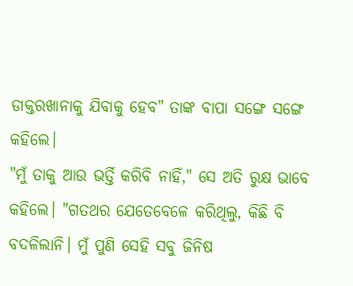ଡାକ୍ତରଖାନାକୁ ଯିବାକୁ ହେବ" ତାଙ୍କ ବାପା ସଙ୍ଗେ ସଙ୍ଗେ କହିଲେ।
"ମୁଁ ତାକୁ ଆଉ ଭର୍ତ୍ତି କରିବି ନାହିଁ," ସେ ଅତି ରୁକ୍ଷ ଭାବେ କହିଲେ। "ଗତଥର ଯେତେବେଳେ କରିଥିଲୁ, କିଛି ବି ବଦଳିଲାନି। ମୁଁ ପୁଣି ସେହି ସବୁ ଜିନିଷ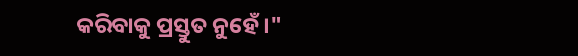କରିବାକୁ ପ୍ରସ୍ତୁତ ନୁହେଁ।"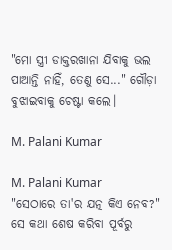"ମୋ ସ୍ତ୍ରୀ ଡାକ୍ତରଖାନା ଯିବାକୁ ଭଲ ପାଆନ୍ତି ନାହିଁ, ତେଣୁ ସେ..." ଗୌଡ଼ା ବୁଝାଇବାକୁ ଚେଷ୍ଟା କଲେ।

M. Palani Kumar

M. Palani Kumar
"ସେଠାରେ ତା'ର ଯତ୍ନ କିଏ ନେବ?" ସେ କଥା ଶେଷ କରିବା ପୂର୍ବରୁ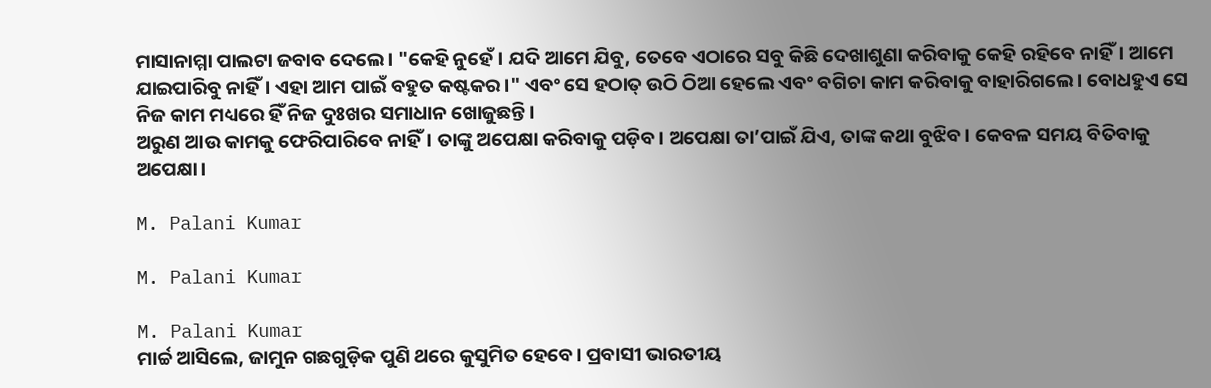ମାସାନାମ୍ମା ପାଲଟା ଜବାବ ଦେଲେ। "କେହି ନୁହେଁ। ଯଦି ଆମେ ଯିବୁ, ତେବେ ଏଠାରେ ସବୁ କିଛି ଦେଖାଶୁଣା କରିବାକୁ କେହି ରହିବେ ନାହିଁ। ଆମେ ଯାଇପାରିବୁ ନାହିଁ। ଏହା ଆମ ପାଇଁ ବହୁତ କଷ୍ଟକର।" ଏବଂ ସେ ହଠାତ୍ ଉଠି ଠିଆ ହେଲେ ଏବଂ ବଗିଚା କାମ କରିବାକୁ ବାହାରିଗଲେ। ବୋଧହୁଏ ସେ ନିଜ କାମ ମଧ୍ୟରେ ହିଁ ନିଜ ଦୁଃଖର ସମାଧାନ ଖୋଜୁଛନ୍ତି।
ଅରୁଣ ଆଉ କାମକୁ ଫେରିପାରିବେ ନାହିଁ। ତାଙ୍କୁ ଅପେକ୍ଷା କରିବାକୁ ପଡ଼ିବ। ଅପେକ୍ଷା ତା’ପାଇଁ ଯିଏ, ତାଙ୍କ କଥା ବୁଝିବ। କେବଳ ସମୟ ବିତିବାକୁ ଅପେକ୍ଷା।

M. Palani Kumar

M. Palani Kumar

M. Palani Kumar
ମାର୍ଚ୍ଚ ଆସିଲେ, ଜାମୁନ ଗଛଗୁଡ଼ିକ ପୁଣି ଥରେ କୁସୁମିତ ହେବେ। ପ୍ରବାସୀ ଭାରତୀୟ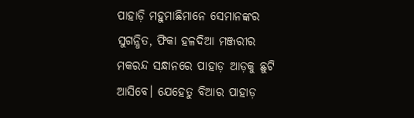ପାହାଡ଼ି ମହୁମାଛିମାନେ ସେମାନଙ୍କର ସୁଗନ୍ଧିତ, ଫିକା ହଳଦିଆ ମଞ୍ଜରୀର ମକରନ୍ଦ ସନ୍ଧାନରେ ପାହାଡ଼ ଆଡ଼କୁ ଛୁଟି ଆସିବେ। ଯେହେତୁ ବିଆର ପାହାଡ଼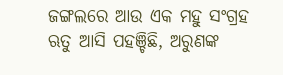ଜଙ୍ଗଲରେ ଆଉ ଏକ ମହୁ ସଂଗ୍ରହ ଋତୁ ଆସି ପହଞ୍ଚିଛି, ଅରୁଣଙ୍କ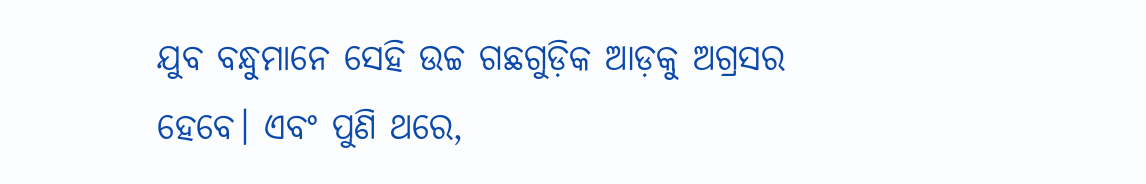ଯୁବ ବନ୍ଧୁମାନେ ସେହି ଉଚ୍ଚ ଗଛଗୁଡ଼ିକ ଆଡ଼କୁ ଅଗ୍ରସର ହେବେ। ଏବଂ ପୁଣି ଥରେ,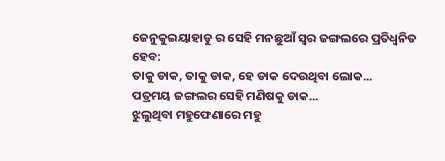ଜେନୁକୁଇୟାହାଡୁ ର ସେହି ମନଛୁଆଁ ସ୍ୱର ଜଙ୍ଗଲରେ ପ୍ରତିଧ୍ୱନିତ ହେବ:
ତାକୁ ଡାକ, ତାକୁ ଡାକ, ହେ ଡାକ ଦେଉଥିବା ଲୋକ...
ପତ୍ରମୟ ଜଙ୍ଗଲର ସେହି ମଣିଷକୁ ଡାକ...
ଝୁଲୁଥିବା ମହୁଫେଣାରେ ମହୁ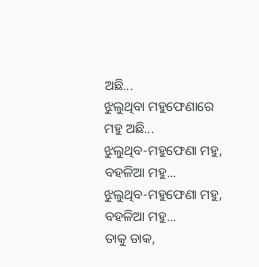ଅଛି...
ଝୁଲୁଥିବା ମହୁଫେଣାରେ ମହୁ ଅଛି...
ଝୁଲୁଥିବ-ମହୁଫେଣା ମହୁ, ବହଳିଆ ମହୁ...
ଝୁଲୁଥିବ-ମହୁଫେଣା ମହୁ, ବହଳିଆ ମହୁ...
ତାକୁ ଡାକ,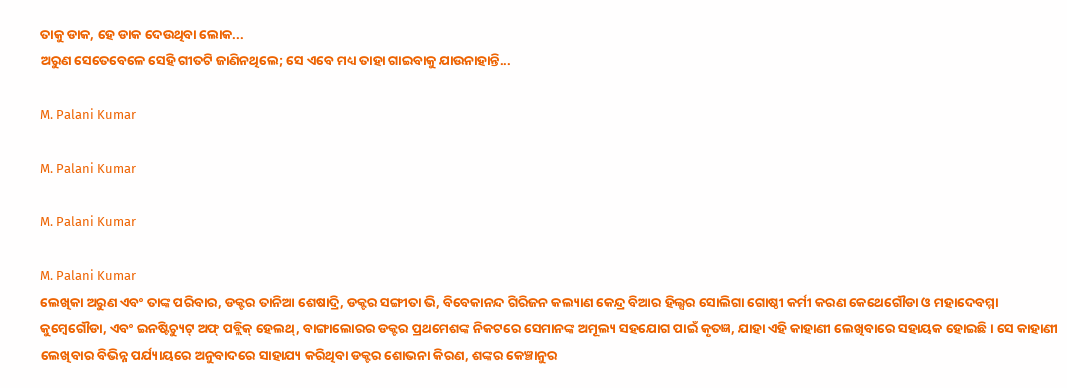ତାକୁ ଡାକ, ହେ ଡାକ ଦେଉଥିବା ଲୋକ...
ଅରୁଣ ସେତେବେଳେ ସେହି ଗୀତଟି ଜାଣିନଥିଲେ; ସେ ଏବେ ମଧ୍ୟ ତାହା ଗାଇବାକୁ ଯାଉନାହାନ୍ତି...

M. Palani Kumar

M. Palani Kumar

M. Palani Kumar

M. Palani Kumar
ଲେଖିକା ଅରୁଣ ଏବଂ ତାଙ୍କ ପରିବାର, ଡକ୍ଟର ତାନିଆ ଶେଷାଦ୍ରି, ଡକ୍ଟର ସଙ୍ଗୀତା ଭି, ବିବେକାନନ୍ଦ ଗିରିଜନ କଲ୍ୟାଣ କେନ୍ଦ୍ର ବିଆର ହିଲ୍ସର ସୋଲିଗା ଗୋଷ୍ଠୀ କର୍ମୀ କରଣ କେଥେଗୌଡା ଓ ମହାଦେବମ୍ମା କୁମ୍ବେଗୌଡା, ଏବଂ ଇନଷ୍ଟିଚ୍ୟୁଟ୍ ଅଫ୍ ପବ୍ଲିକ୍ ହେଲଥ୍, ବାଙ୍ଗାଲୋରର ଡକ୍ଟର ପ୍ରଥମେଶଙ୍କ ନିକଟରେ ସେମାନଙ୍କ ଅମୂଲ୍ୟ ସହଯୋଗ ପାଇଁ କୃତଜ୍ଞ, ଯାହା ଏହି କାହାଣୀ ଲେଖିବାରେ ସହାୟକ ହୋଇଛି। ସେ କାହାଣୀ ଲେଖିବାର ବିଭିନ୍ନ ପର୍ଯ୍ୟାୟରେ ଅନୁବାଦରେ ସାହାଯ୍ୟ କରିଥିବା ଡକ୍ଟର ଶୋଭନା କିରଣ, ଶଙ୍କର କେଞ୍ଚାନୁର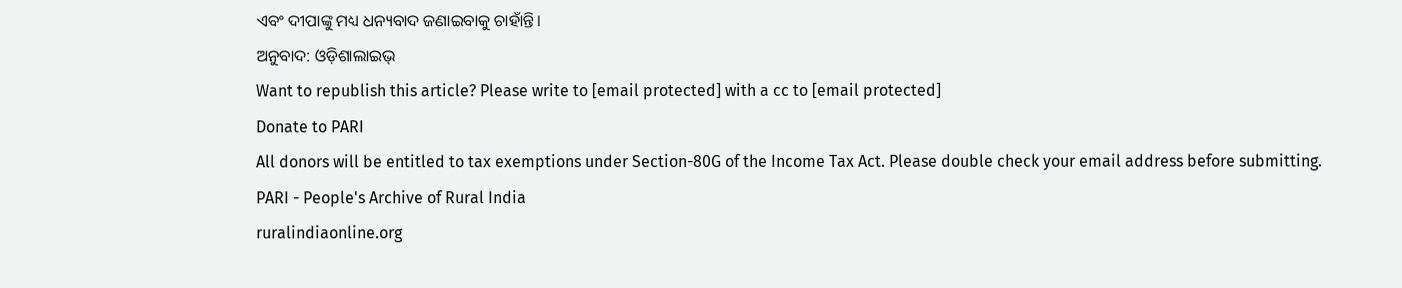ଏବଂ ଦୀପାଙ୍କୁ ମଧ୍ୟ ଧନ୍ୟବାଦ ଜଣାଇବାକୁ ଚାହାଁନ୍ତି।
ଅନୁବାଦ: ଓଡ଼ିଶାଲାଇଭ୍
Want to republish this article? Please write to [email protected] with a cc to [email protected]
Donate to PARI
All donors will be entitled to tax exemptions under Section-80G of the Income Tax Act. Please double check your email address before submitting.
PARI - People's Archive of Rural India
ruralindiaonline.org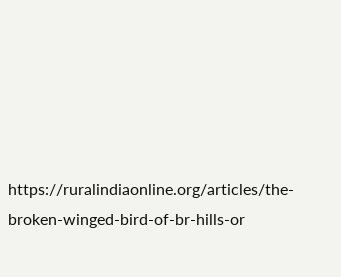https://ruralindiaonline.org/articles/the-broken-winged-bird-of-br-hills-or